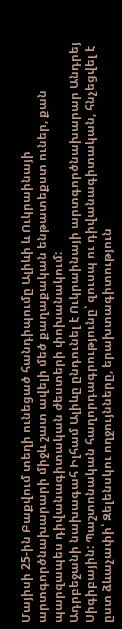Մայիսի 25-ին Բաքվում տեղի ունեցած հանդիպումը Ալիևի և Ուկրաինայի արտգործնախարարի միջև շատ ավելի մեծ քաղաքական ենթատեքստ ուներ, քան պարզապես դիվանագիտական ժեստերի փոխանակում:
Ադրբեջանի նախագահ Իլհամ Ալիևը ընդունել է Ուկրաինայի արտգործնախարար Անդրեյ Սիգիբային: Պաշտոնական հաղորդագրությունը՝ զուսպ ու դիվանագիտական, հնչեցվել է ըստ ձևաչափի՝ Զելենսկու ողջույնները, երախտագիտություն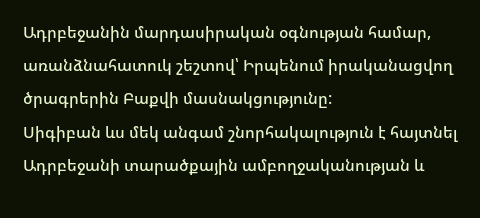Ադրբեջանին մարդասիրական օգնության համար, առանձնահատուկ շեշտով՝ Իրպենում իրականացվող ծրագրերին Բաքվի մասնակցությունը:
Սիգիբան ևս մեկ անգամ շնորհակալություն է հայտնել Ադրբեջանի տարածքային ամբողջականության և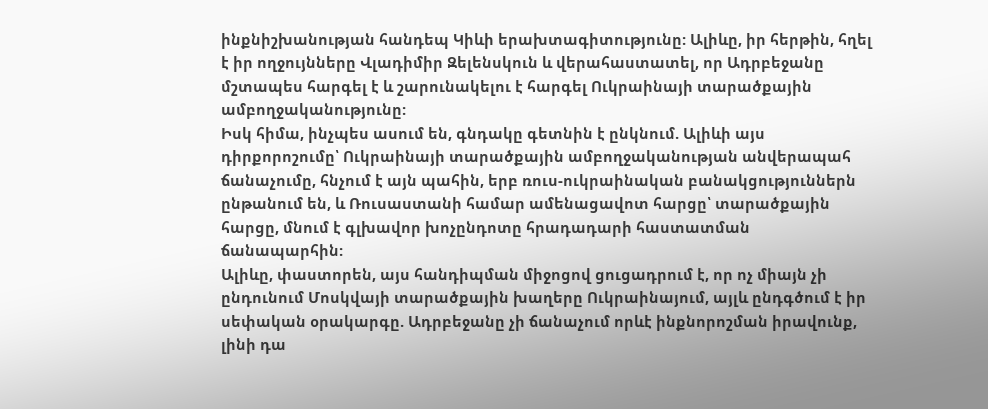ինքնիշխանության հանդեպ Կիևի երախտագիտությունը: Ալիևը, իր հերթին, հղել է իր ողջույնները Վլադիմիր Զելենսկուն և վերահաստատել, որ Ադրբեջանը մշտապես հարգել է և շարունակելու է հարգել Ուկրաինայի տարածքային ամբողջականությունը:
Իսկ հիմա, ինչպես ասում են, գնդակը գետնին է ընկնում. Ալիևի այս դիրքորոշումը՝ Ուկրաինայի տարածքային ամբողջականության անվերապահ ճանաչումը, հնչում է այն պահին, երբ ռուս-ուկրաինական բանակցություններն ընթանում են, և Ռուսաստանի համար ամենացավոտ հարցը՝ տարածքային հարցը, մնում է գլխավոր խոչընդոտը հրադադարի հաստատման ճանապարհին:
Ալիևը, փաստորեն, այս հանդիպման միջոցով ցուցադրում է, որ ոչ միայն չի ընդունում Մոսկվայի տարածքային խաղերը Ուկրաինայում, այլև ընդգծում է իր սեփական օրակարգը. Ադրբեջանը չի ճանաչում որևէ ինքնորոշման իրավունք, լինի դա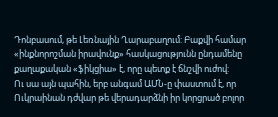Դոնբասում, թե Լեռնային Ղարաբաղում: Բաքվի համար «ինքնորոշման իրավունք» հասկացությունն ընդամենը քաղաքական «ֆիկցիա» է, որը պետք է ճնշվի ուժով:
Ու սա այն պահին, երբ անգամ ԱՄՆ-ը փաստում է, որ Ուկրաինան դժվար թե վերադարձնի իր կորցրած բոլոր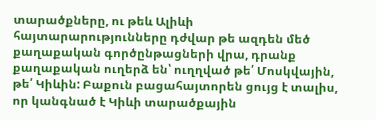տարածքները, ու թեև Ալիևի հայտարարությունները դժվար թե ազդեն մեծ քաղաքական գործընթացների վրա, դրանք քաղաքական ուղերձ են՝ ուղղված թե՛ Մոսկվային, թե՛ Կիևին: Բաքուն բացահայտորեն ցույց է տալիս, որ կանգնած է Կիևի տարածքային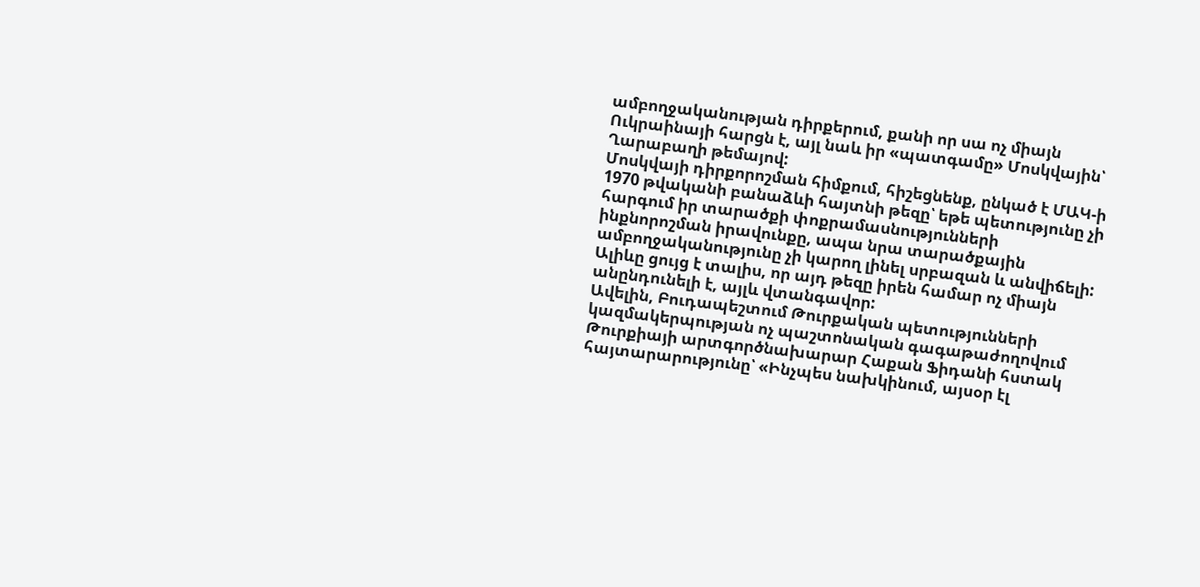ամբողջականության դիրքերում, քանի որ սա ոչ միայն Ուկրաինայի հարցն է, այլ նաև իր «պատգամը» Մոսկվային՝ Ղարաբաղի թեմայով:
Մոսկվայի դիրքորոշման հիմքում, հիշեցնենք, ընկած է ՄԱԿ-ի 1970 թվականի բանաձևի հայտնի թեզը՝ եթե պետությունը չի հարգում իր տարածքի փոքրամասնությունների ինքնորոշման իրավունքը, ապա նրա տարածքային ամբողջականությունը չի կարող լինել սրբազան և անվիճելի: Ալիևը ցույց է տալիս, որ այդ թեզը իրեն համար ոչ միայն անընդունելի է, այլև վտանգավոր:
Ավելին, Բուդապեշտում Թուրքական պետությունների կազմակերպության ոչ պաշտոնական գագաթաժողովում Թուրքիայի արտգործնախարար Հաքան Ֆիդանի հստակ հայտարարությունը՝ «Ինչպես նախկինում, այսօր էլ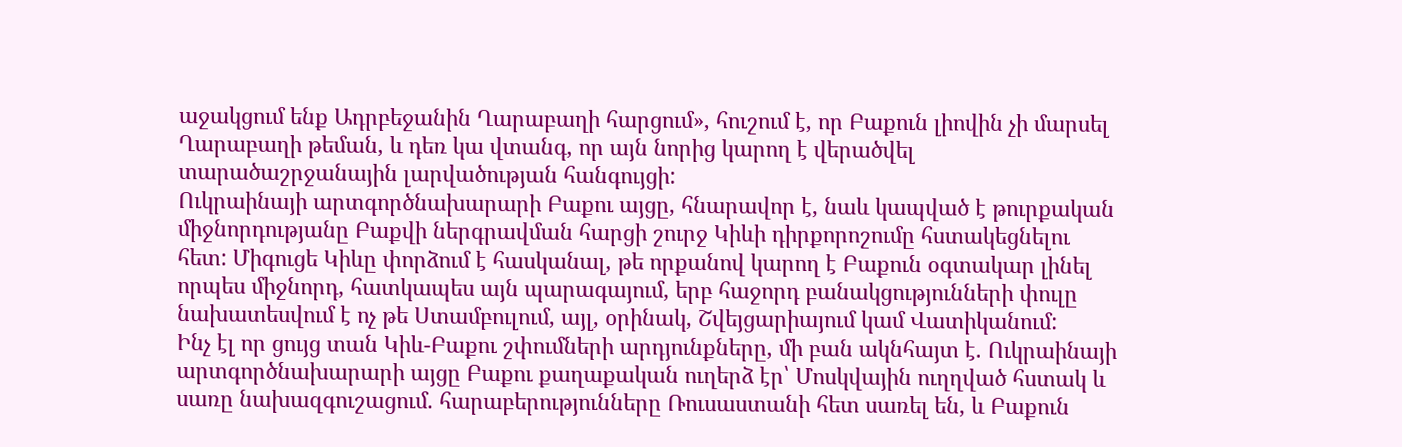աջակցում ենք Ադրբեջանին Ղարաբաղի հարցում», հուշում է, որ Բաքուն լիովին չի մարսել Ղարաբաղի թեման, և դեռ կա վտանգ, որ այն նորից կարող է վերածվել տարածաշրջանային լարվածության հանգույցի:
Ուկրաինայի արտգործնախարարի Բաքու այցը, հնարավոր է, նաև կապված է թուրքական միջնորդությանը Բաքվի ներգրավման հարցի շուրջ Կիևի դիրքորոշումը հստակեցնելու հետ: Միգուցե Կիևը փորձում է հասկանալ, թե որքանով կարող է Բաքուն օգտակար լինել որպես միջնորդ, հատկապես այն պարագայում, երբ հաջորդ բանակցությունների փուլը նախատեսվում է ոչ թե Ստամբուլում, այլ, օրինակ, Շվեյցարիայում կամ Վատիկանում:
Ինչ էլ որ ցույց տան Կիև-Բաքու շփումների արդյունքները, մի բան ակնհայտ է. Ուկրաինայի արտգործնախարարի այցը Բաքու քաղաքական ուղերձ էր՝ Մոսկվային ուղղված հստակ և սառը նախազգուշացում. հարաբերությունները Ռուսաստանի հետ սառել են, և Բաքուն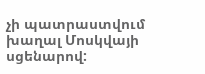չի պատրաստվում խաղալ Մոսկվայի սցենարով: